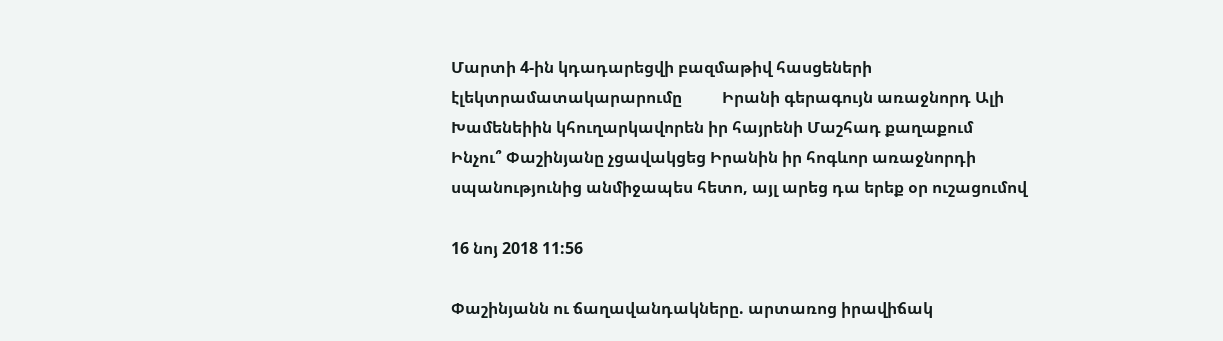Մարտի 4-ին կդադարեցվի բազմաթիվ հասցեների էլեկտրամատակարարումը          Իրանի գերագույն առաջնորդ Ալի Խամենեիին կհուղարկավորեն իր հայրենի Մաշհադ քաղաքում       Ինչու՞ Փաշինյանը չցավակցեց Իրանին իր հոգևոր առաջնորդի սպանությունից անմիջապես հետո, այլ արեց դա երեք օր ուշացումով

16 նոյ 2018 11:56

Փաշինյանն ու ճաղավանդակները. արտառոց իրավիճակ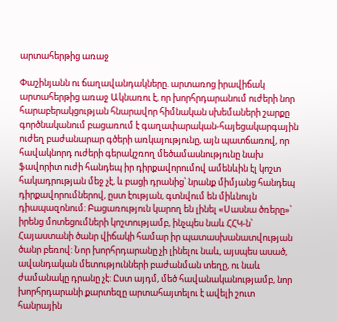արտահերթից առաջ

Փաշինյանն ու ճաղավանդակները. արտառոց իրավիճակ արտահերթից առաջ Ակնառու է, որ խորհրդարանում ուժերի նոր հարաբերակցության հնարավոր հիմնական սխեմաների շարքը գործնականում բացառում է գաղափարական-հայեցակարգային ուժեղ բաժանարար գծերի առկայությունը, այն պատճառով, որ հավակնորդ ուժերի գերակշռող մեծամասնությունը նախ ֆավորիտ ուժի հանդեպ իր դիրքավորումով ամենևին էլ կոշտ հակադրության մեջ չէ, և բացի դրանից՝ նրանք միմյանց հանդեպ դիրքավորումներով, ըստ էության, գտնվում են միևնույն դիապազոնում: Բացառություն կարող են լինել «Սասնա ծռերը»՝ իրենց մոտեցումների կոշտությամբ, ինչպես նաև ՀՀԿ-ն՝ Հայաստանի ծանր վիճակի համար իր պատասխանատվության ծանր բեռով: Նոր խորհրդարանը չի լինելու նաև, այսպես ասած, ավանդական մետությունների բաժանման տեղը, ու նաև ժամանակը դրանը չէ: Ըստ այդմ, մեծ հավանականությամբ, նոր խորհրդարանի քարտեզը արտահայտելու է ավելի շուտ հանրային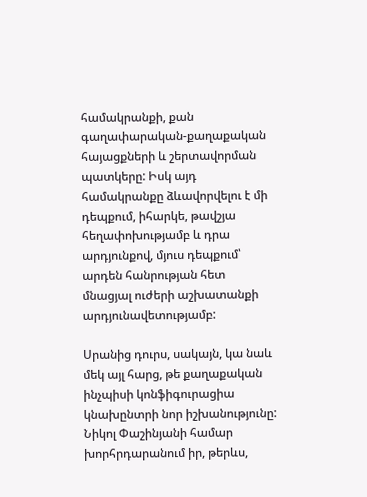համակրանքի, քան գաղափարական-քաղաքական հայացքների և շերտավորման պատկերը: Իսկ այդ համակրանքը ձևավորվելու է մի դեպքում, իհարկե, թավշյա հեղափոխությամբ և դրա արդյունքով, մյուս դեպքում՝ արդեն հանրության հետ մնացյալ ուժերի աշխատանքի արդյունավետությամբ:

Սրանից դուրս, սակայն, կա նաև մեկ այլ հարց, թե քաղաքական ինչպիսի կոնֆիգուրացիա կնախընտրի նոր իշխանությունը: Նիկոլ Փաշինյանի համար խորհրդարանում իր, թերևս,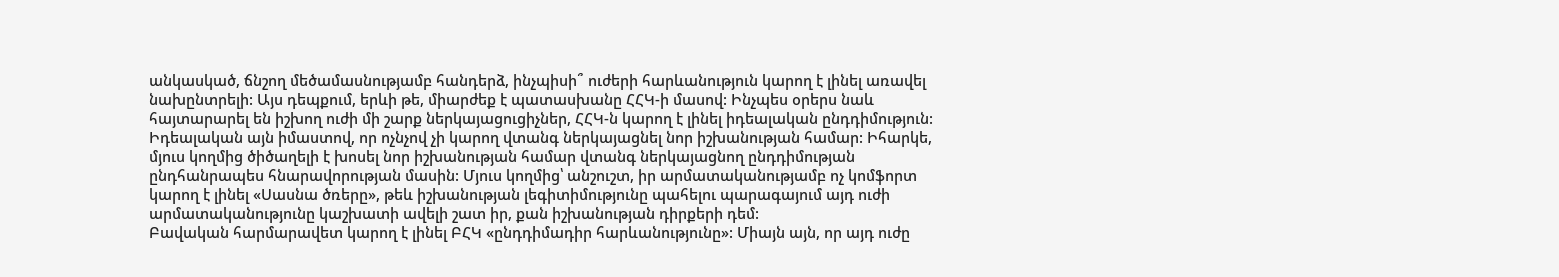անկասկած, ճնշող մեծամասնությամբ հանդերձ, ինչպիսի՞ ուժերի հարևանություն կարող է լինել առավել նախընտրելի: Այս դեպքում, երևի թե, միարժեք է պատասխանը ՀՀԿ-ի մասով: Ինչպես օրերս նաև հայտարարել են իշխող ուժի մի շարք ներկայացուցիչներ, ՀՀԿ-ն կարող է լինել իդեալական ընդդիմություն: Իդեալական այն իմաստով, որ ոչնչով չի կարող վտանգ ներկայացնել նոր իշխանության համար: Իհարկե, մյուս կողմից ծիծաղելի է խոսել նոր իշխանության համար վտանգ ներկայացնող ընդդիմության ընդհանրապես հնարավորության մասին: Մյուս կողմից՝ անշուշտ, իր արմատականությամբ ոչ կոմֆորտ կարող է լինել «Սասնա ծռերը», թեև իշխանության լեգիտիմությունը պահելու պարագայում այդ ուժի արմատականությունը կաշխատի ավելի շատ իր, քան իշխանության դիրքերի դեմ:
Բավական հարմարավետ կարող է լինել ԲՀԿ «ընդդիմադիր հարևանությունը»: Միայն այն, որ այդ ուժը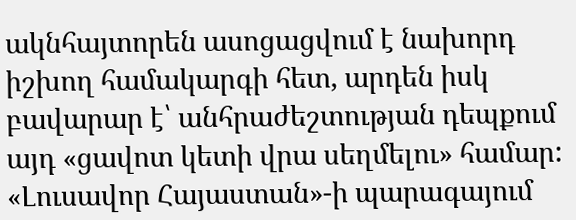ակնհայտորեն ասոցացվում է նախորդ իշխող համակարգի հետ, արդեն իսկ բավարար է՝ անհրաժեշտության դեպքում այդ «ցավոտ կետի վրա սեղմելու» համար: «Լուսավոր Հայաստան»-ի պարագայում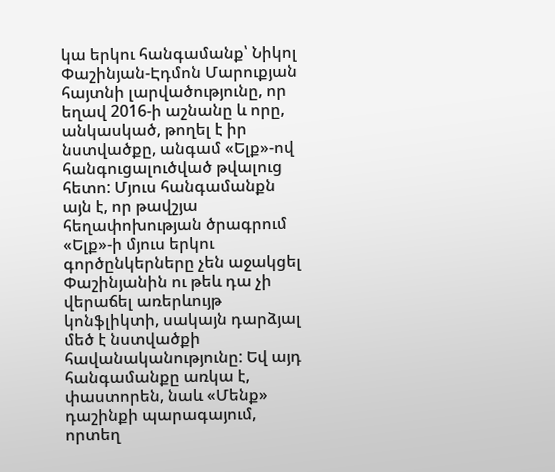կա երկու հանգամանք՝ Նիկոլ Փաշինյան-Էդմոն Մարուքյան հայտնի լարվածությունը, որ եղավ 2016-ի աշնանը և որը, անկասկած, թողել է իր նստվածքը, անգամ «Ելք»-ով հանգուցալուծված թվալուց հետո: Մյուս հանգամանքն այն է, որ թավշյա հեղափոխության ծրագրում «Ելք»-ի մյուս երկու գործընկերները չեն աջակցել Փաշինյանին ու թեև դա չի վերաճել առերևույթ կոնֆլիկտի, սակայն դարձյալ մեծ է նստվածքի հավանականությունը: Եվ այդ հանգամանքը առկա է, փաստորեն, նաև «Մենք» դաշինքի պարագայում, որտեղ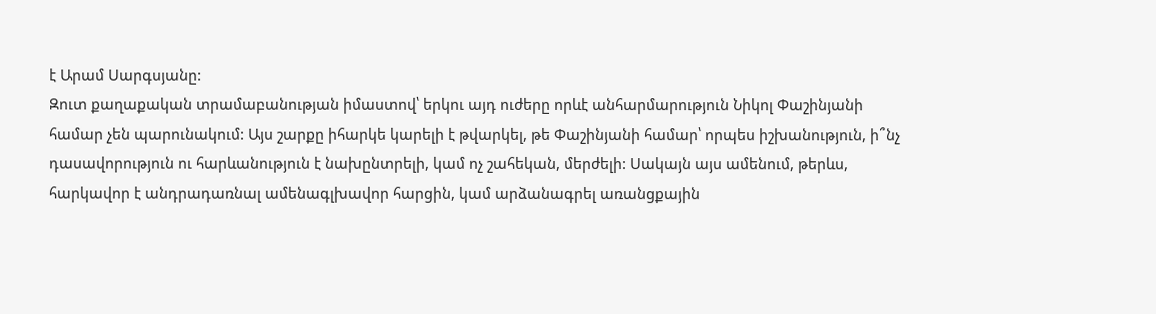է Արամ Սարգսյանը:
Զուտ քաղաքական տրամաբանության իմաստով՝ երկու այդ ուժերը որևէ անհարմարություն Նիկոլ Փաշինյանի համար չեն պարունակում: Այս շարքը իհարկե կարելի է թվարկել, թե Փաշինյանի համար՝ որպես իշխանություն, ի՞նչ դասավորություն ու հարևանություն է նախընտրելի, կամ ոչ շահեկան, մերժելի: Սակայն այս ամենում, թերևս, հարկավոր է անդրադառնալ ամենագլխավոր հարցին, կամ արձանագրել առանցքային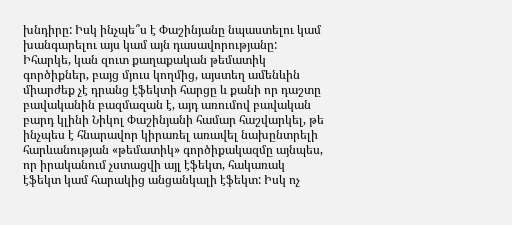խնդիրը: Իսկ ինչպե՞ս է Փաշինյանը նպաստելու կամ խանգարելու այս կամ այն դասավորությանը: Իհարկե, կան զուտ քաղաքական թեմատիկ գործիքներ, բայց մյուս կողմից, այստեղ ամենևին միարժեք չէ դրանց էֆեկտի հարցը և քանի որ դաշտը բավականին բազմազան է, այդ առումով բավական բարդ կլինի Նիկոլ Փաշինյանի համար հաշվարկել, թե ինչպես է հնարավոր կիրառել առավել նախընտրելի հարևանության «թեմատիկ» գործիքակազմը այնպես, որ իրականում չստացվի այլ էֆեկտ, հակառակ էֆեկտ կամ հարակից անցանկալի էֆեկտ: Իսկ ոչ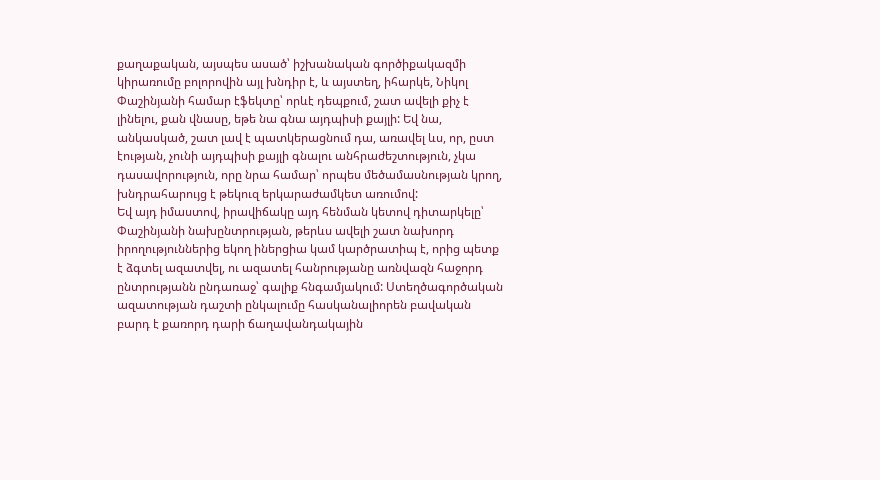քաղաքական, այսպես ասած՝ իշխանական գործիքակազմի կիրառումը բոլորովին այլ խնդիր է, և այստեղ, իհարկե, Նիկոլ Փաշինյանի համար էֆեկտը՝ որևէ դեպքում, շատ ավելի քիչ է լինելու, քան վնասը, եթե նա գնա այդպիսի քայլի: Եվ նա, անկասկած, շատ լավ է պատկերացնում դա, առավել ևս, որ, ըստ էության, չունի այդպիսի քայլի գնալու անհրաժեշտություն, չկա դասավորություն, որը նրա համար՝ որպես մեծամասնության կրող, խնդրահարույց է թեկուզ երկարաժամկետ առումով:
Եվ այդ իմաստով, իրավիճակը այդ հենման կետով դիտարկելը՝ Փաշինյանի նախընտրության, թերևս ավելի շատ նախորդ իրողություններից եկող իներցիա կամ կարծրատիպ է, որից պետք է ձգտել ազատվել, ու ազատել հանրությանը առնվազն հաջորդ ընտրությանն ընդառաջ՝ գալիք հնգամյակում: Ստեղծագործական ազատության դաշտի ընկալումը հասկանալիորեն բավական բարդ է քառորդ դարի ճաղավանդակային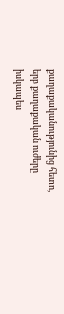քաղաքականությունից հետո, երբ քաղաքական ուժերը իսկապես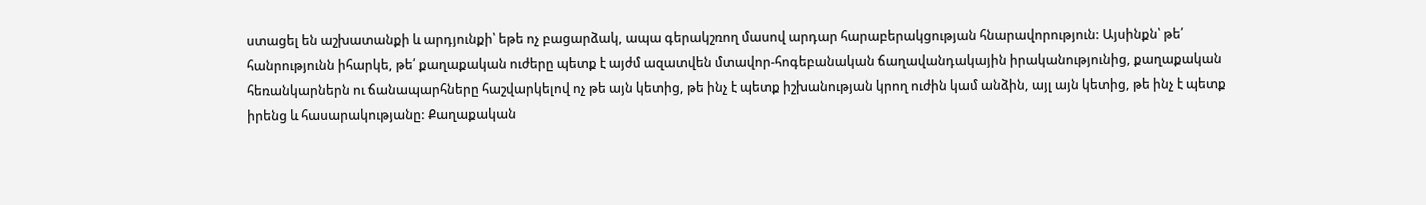ստացել են աշխատանքի և արդյունքի՝ եթե ոչ բացարձակ, ապա գերակշռող մասով արդար հարաբերակցության հնարավորություն: Այսինքն՝ թե՛ հանրությունն իհարկե, թե՛ քաղաքական ուժերը պետք է այժմ ազատվեն մտավոր-հոգեբանական ճաղավանդակային իրականությունից, քաղաքական հեռանկարներն ու ճանապարհները հաշվարկելով ոչ թե այն կետից, թե ինչ է պետք իշխանության կրող ուժին կամ անձին, այլ այն կետից, թե ինչ է պետք իրենց և հասարակությանը: Քաղաքական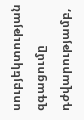սուբյեկտության զգացումը դժվարությամբ,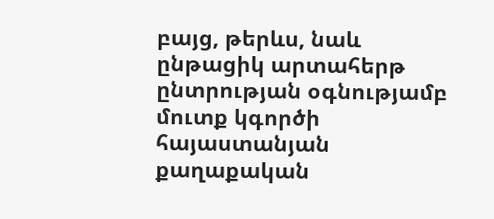բայց, թերևս, նաև ընթացիկ արտահերթ ընտրության օգնությամբ մուտք կգործի հայաստանյան քաղաքական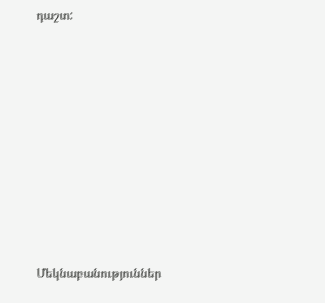դաշտ:
















Մեկնաբանություններ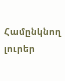Համընկնող լուրեր